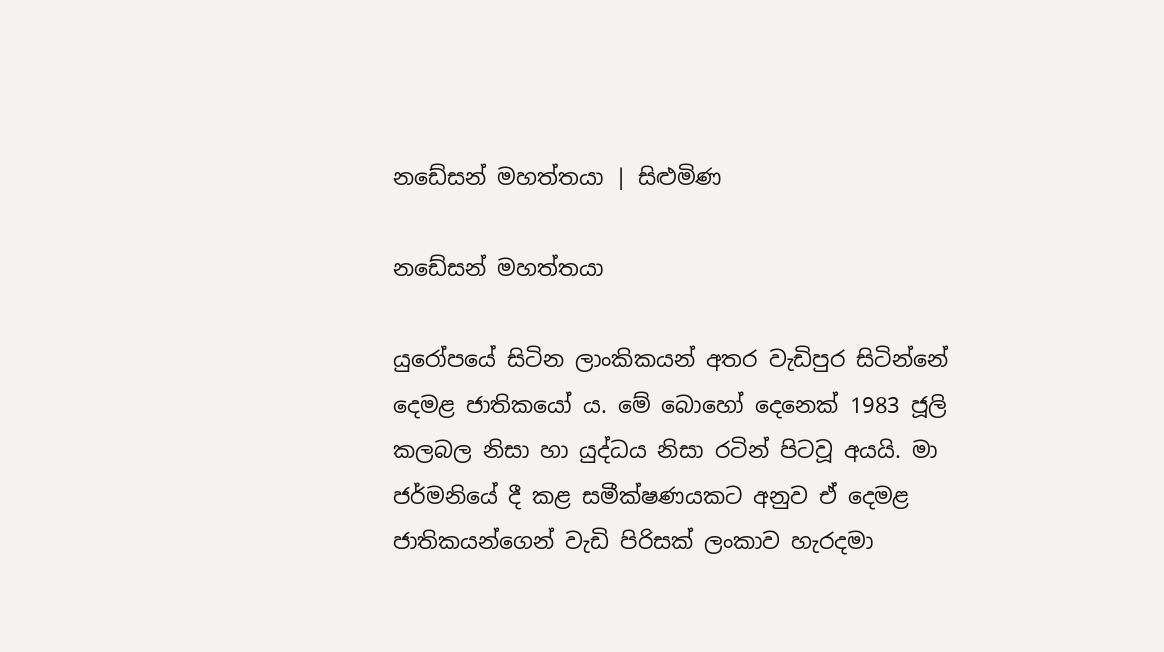නඩේසන් මහත්තයා | සිළුමිණ

නඩේසන් මහත්තයා

යුරෝපයේ සිටින ලාංකිකයන් අතර වැඩිපුර සිටින්නේ දෙමළ ජාතිකයෝ ය. මේ බොහෝ දෙනෙක් 1983 ජූලි කලබල නිසා හා යුද්ධය නිසා රටින් පිටවූ අයයි. මා ජර්මනියේ දී කළ සමීක්ෂණයකට අනුව ඒ දෙමළ ජාතිකයන්ගෙන් වැඩි පිරිසක් ලංකාව හැරදමා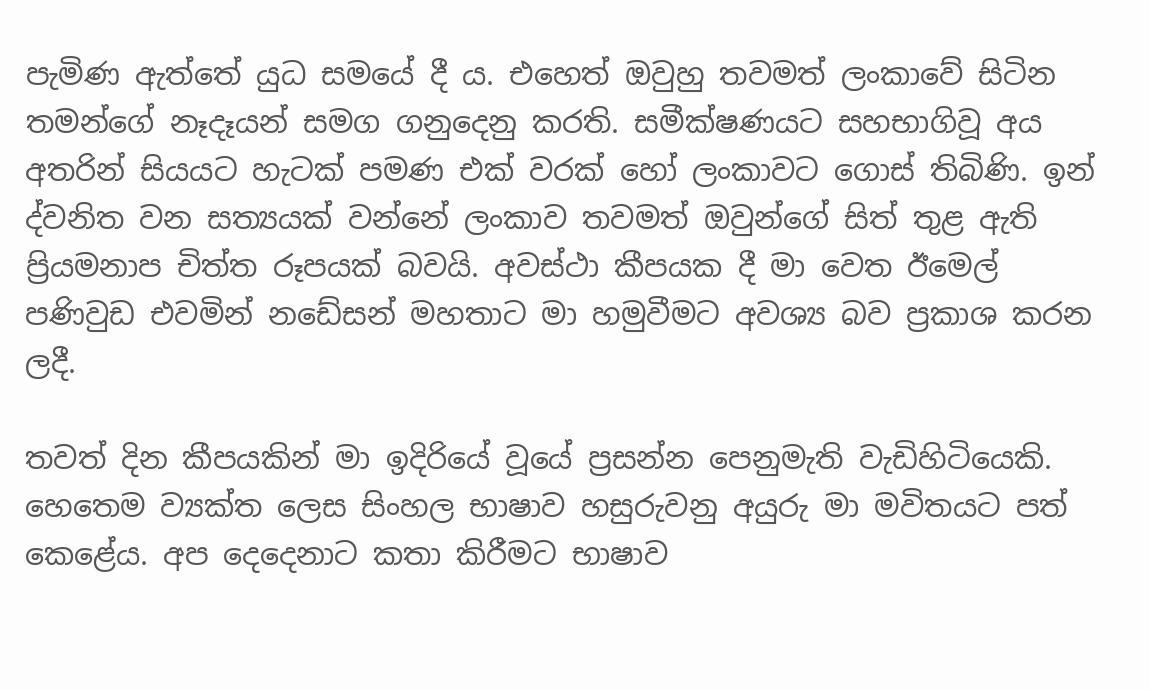පැමිණ ඇත්තේ යුධ සමයේ දී ය. එහෙත් ඔවුහු තවමත් ලංකාවේ සිටින තමන්ගේ නෑදෑයන් සමග ගනුදෙනු කරති. සමීක්ෂණයට සහභාගිවූ අය අතරින් සියයට හැටක් පමණ එක් වරක් හෝ ලංකාවට ගොස් තිබිණි. ඉන් ද්වනිත වන සත්‍යයක් වන්නේ ලංකාව තවමත් ඔවුන්ගේ සිත් තුළ ඇති ප්‍රියමනාප චිත්ත රූපයක් බවයි. අවස්ථා කීපයක දී මා වෙත ඊමෙල් පණිවුඩ එවමින් නඩේසන් මහතාට මා හමුවීමට අවශ්‍ය බව ප්‍රකාශ කරන ලදී.

තවත් දින කීපයකින් මා ඉදිරියේ වූයේ ප්‍රසන්න පෙනුමැති වැඩිහිටියෙකි. හෙතෙම ව්‍යක්ත ලෙස සිංහල භාෂාව හසුරුවනු අයුරු මා මවිතයට පත් කෙළේය. අප දෙදෙනාට කතා කිරීමට භාෂාව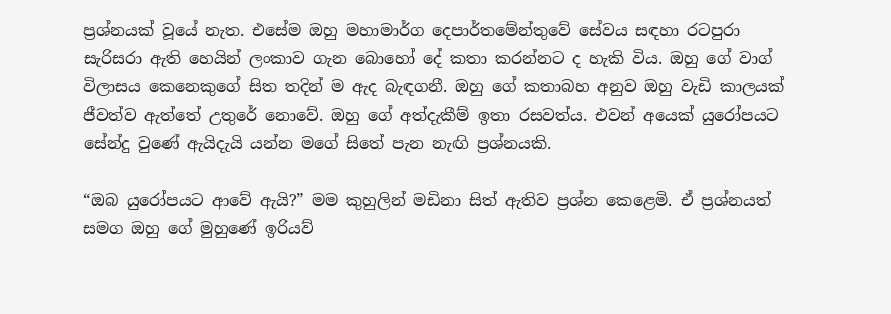ප්‍රශ්නයක් වූයේ නැත. එසේම ඔහු මහාමාර්ග දෙපාර්තමේන්තුවේ සේවය සඳහා රටපුරා සැරිසරා ඇති හෙයින් ලංකාව ගැන බොහෝ දේ කතා කරන්නට ද හැකි විය. ඔහු ගේ වාග් විලාසය කෙනෙකුගේ සිත තදින් ම ඇද බැඳගනී. ඔහු ගේ කතාබහ අනුව ඔහු වැඩි කාලයක් ජීවත්ව ඇත්තේ උතුරේ නොවේ. ඔහු ගේ අත්දැකීම් ඉතා රසවත්ය. එවන් අයෙක් යුරෝපයට සේන්දු වුණේ ඇයිදැයි යන්න මගේ සිතේ පැන නැඟි ප්‍රශ්නයකි.

“ඔබ යුරෝපයට ආවේ ඇයි?” මම කුහුලින් මඩිනා සිත් ඇතිව ප්‍රශ්න කෙළෙමි. ඒ ප්‍රශ්නයත් සමග ඔහු ගේ මුහුණේ ඉරියව්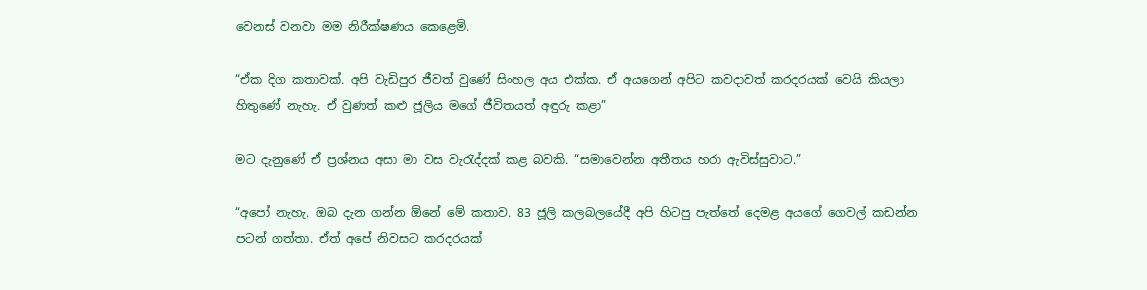වෙනස් වනවා මම නිරීක්ෂණය කෙළෙමි.

“ඒක දිග කතාවක්. අපි වැඩිපුර ජීවත් වුණේ සිංහල අය එක්ක. ඒ අයගෙන් අපිට කවදාවත් කරදරයක් වෙයි කියලා හිතුණේ නැහැ. ඒ වුණත් කළු ජූලිය මගේ ජීවිතයත් අඳුරු කළා”

මට දැනුණේ ඒ ප්‍රශ්නය අසා මා වස වැරැද්දක් කළ බවකි. “සමාවෙන්න අතීතය හරා ඇවිස්සුවාට.”

“අපෝ නැහැ. ඔබ දැන ගන්න ඕනේ මේ කතාව. 83 ජූලි කලබලයේදී අපි හිටපු පැත්තේ දෙමළ අයගේ ගෙවල් කඩන්න පටන් ගත්තා. ඒත් අපේ නිවසට කරදරයක්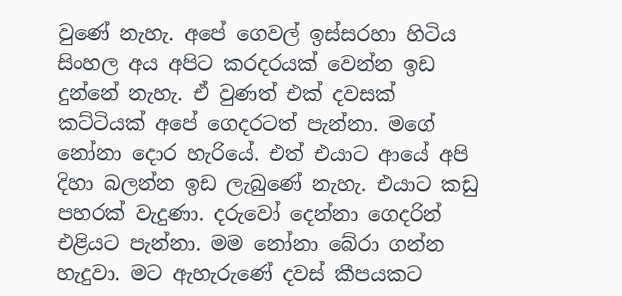වුණේ නැහැ. අපේ ගෙවල් ඉස්සරහා හිටිය සිංහල අය අපිට කරදරයක් වෙන්න ඉඩ දුන්නේ නැහැ. ඒ වුණත් එක් දවසක් කට්ටියක් අපේ ගෙදරටත් පැන්නා. මගේ නෝනා දොර හැරියේ. එත් එයාට ආයේ අපි දිහා බලන්න ඉඩ ලැබුණේ නැහැ. එයාට කඩු පහරක් වැදුණා. දරුවෝ දෙන්නා ගෙදරින් එළියට පැන්නා. මම නෝනා බේරා ගන්න හැදුවා. මට ඇහැරුණේ දවස් කීපයකට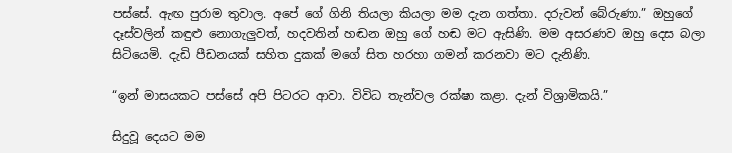පස්සේ. ඇඟ පුරාම තුවාල. අපේ ගේ ගිනි තියලා කියලා මම දැන ගත්තා. දරුවන් බේරුණා.” ඔහුගේ දෑස්වලින් කඳුළු නොගැලුවත්, හදවතින් හඬන ඔහු ගේ හඬ මට ඇසිණි. මම අසරණව ඔහු දෙස බලා සිටියෙමි. දැඩි පීඩනයක් සහිත දුකක් මගේ සිත හරහා ගමන් කරනවා මට දැනිණි.

“ඉන් මාසයකට පස්සේ අපි පිටරට ආවා. විවිධ තැන්වල රක්ෂා කළා. දැන් විශ්‍රාමිකයි.”

සිදුවූ දෙයට මම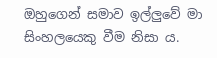ඔහුගෙන් සමාව ඉල්ලුවේ මා සිංහලයෙකු වීම නිසා ය.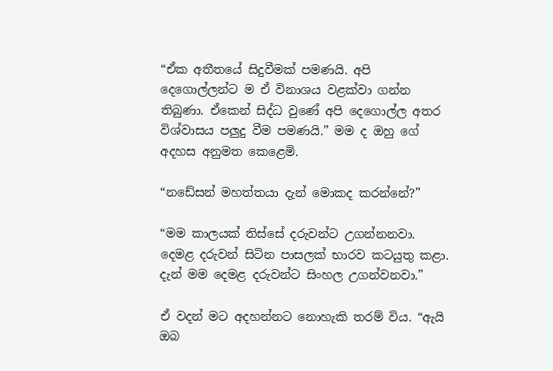“ඒක අතීතයේ සිදුවීමක් පමණයි. අපි දෙගොල්ලන්ට ම ඒ විනාශය වළක්වා ගන්න තිබුණා. ඒකෙන් සිද්ධ වුණේ අපි දෙගොල්ල අතර විශ්වාසය පලුදු වීම පමණයි.” මම ද ඔහු ගේ අදහස අනුමත කෙළෙමි.

“නඩේසන් මහත්තයා දැන් මොකද කරන්නේ?”

“මම කාලයක් තිස්සේ දරුවන්ට උගන්නනවා. දෙමළ දරුවන් සිටින පාසලක් භාරව කටයුතු කළා. දැන් මම දෙමළ දරුවන්ට සිංහල උගන්වනවා.”

ඒ වදන් මට අදහන්නට නොහැකි තරම් විය. “ඇයි ඔබ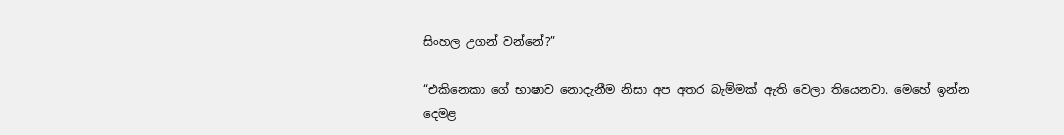සිංහල උගන් වන්නේ?”

“එකිනෙකා ගේ භාෂාව නොදැනීම නිසා අප අතර බැම්මක් ඇති වෙලා තියෙනවා. මෙහේ ඉන්න දෙමළ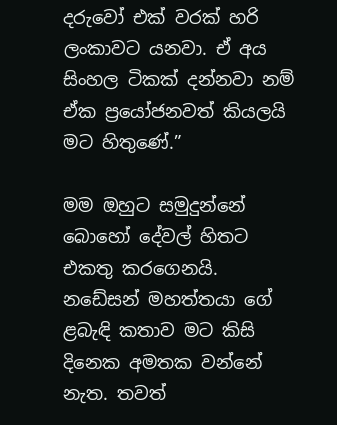දරුවෝ එක් වරක් හරි ලංකාවට යනවා. ඒ අය සිංහල ටිකක් දන්නවා නම් ඒක ප්‍රයෝජනවත් කියලයි මට හිතුණේ.”

මම ඔහුට සමුදුන්නේ බොහෝ දේවල් හිතට එකතු කරගෙනයි. නඩේසන් මහත්තයා ගේ ළබැඳි කතාව මට කිසි දිනෙක අමතක වන්නේ නැත. තවත්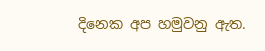දිනෙක අප හමුවනු ඇත.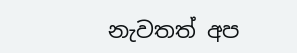නැවතත් අප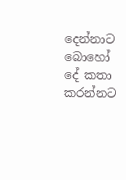දෙන්නාට බොහෝ දේ කතා කරන්නට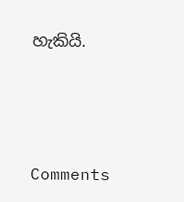හැකියි.



Comments